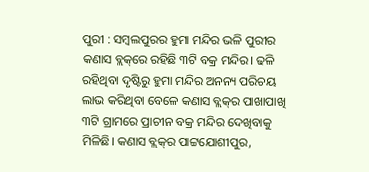ପୁରୀ : ସମ୍ବଲପୁରର ହୁମା ମନ୍ଦିର ଭଳି ପୁରୀର କଣାସ ବ୍ଲକ୍‌ରେ ରହିଛି ୩ଟି ବକ୍ର ମନ୍ଦିର। ଢଳି ରହିଥିବା ଦୃଷ୍ଟିରୁ ହୁମା ମନ୍ଦିର ଅନନ୍ୟ ପରିଚୟ ଲାଭ କରିଥିବା ବେଳେ କଣାସ ବ୍ଲକ୍‌ର ପାଖାପାଖି ୩ଟି ଗ୍ରାମରେ ପ୍ରାଚୀନ ବକ୍ର ମନ୍ଦିର ଦେଖିବାକୁ ମିଳିଛି। କଣାସ ବ୍ଲକ୍‌ର ପାଟ୍ଟଯୋଶୀପୁର,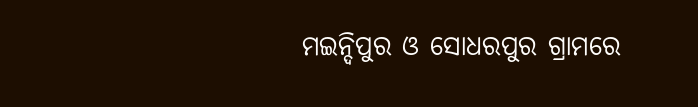ମଇନ୍ଦିପୁର ଓ ସୋଧରପୁର ଗ୍ରାମରେ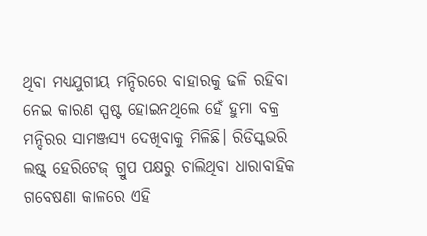ଥିବା ମଧ୍ୟଯୁଗୀୟ ମନ୍ଦିରରେ ବାହାରକୁ ଢଳି ରହିବା ନେଇ କାରଣ ସ୍ପଷ୍ଟ ହୋଇନଥିଲେ ହେଁ ହୁମା ବକ୍ର ମନ୍ଦିରର ସାମଞ୍ଜସ୍ୟ ଦେଖିବାକୁ ମିଳିଛି। ରିଡିସ୍କଭରି ଲଷ୍ଟ୍‌ ହେରିଟେଜ୍‌ ଗ୍ରୁପ ପକ୍ଷରୁ ଚାଲିଥିବା ଧାରାବାହିକ ଗବେଷଣା କାଳରେ ଏହି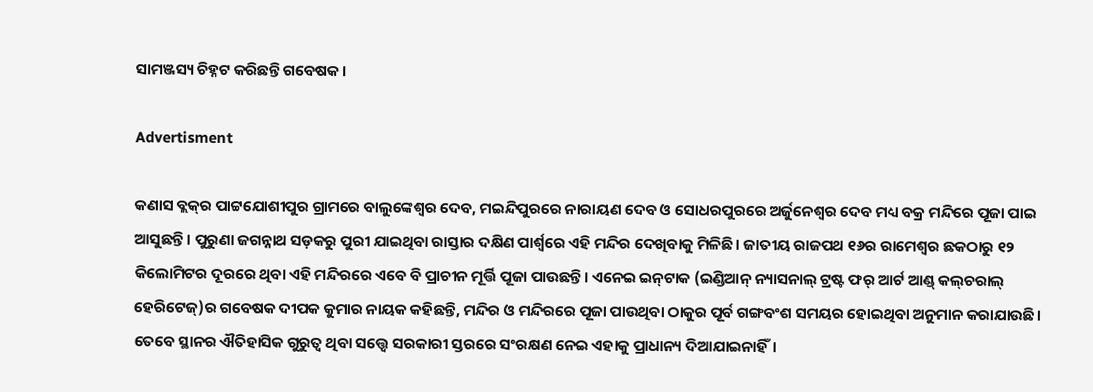ସାମଞ୍ଜସ୍ୟ ଚିହ୍ନଟ କରିଛନ୍ତି ଗ‌ବେଷକ।

Advertisment

କଣାସ ବ୍ଲକ୍‌ର ପାଟ୍ଟଯୋଶୀପୁର ଗ୍ରାମରେ ବାଲୁଙ୍କେଶ୍ବର ଦେବ, ମଇନ୍ଦିପୁରରେ ନାରାୟଣ ଦେବ ଓ ସୋଧରପୁରରେ ଅର୍ଜୁନେଶ୍ବର ଦେବ ମଧ୍ୟ ବକ୍ର ମନ୍ଦିରେ ପୂଜା ପାଇ ଆସୁଛନ୍ତି। ପୁରୁଣା ଜଗନ୍ନାଥ ସଡ଼କରୁ ପୁରୀ ଯାଇଥିବା ରାସ୍ତାର ଦକ୍ଷିଣ ପାର୍ଶ୍ବରେ ଏହି ମନ୍ଦିର ଦେଖିବାକୁ ମିଳିଛି। ଜାତୀୟ ରାଜପଥ ୧୬ର ରାମେଶ୍ବର ଛକଠାରୁ ୧୨ କିଲୋମିଟର ଦୂରରେ ଥିବା ଏହି ମନ୍ଦିରରେ ଏବେ ବି ପ୍ରାଚୀନ ମୂର୍ତ୍ତି ପୂଜା ପାଉଛନ୍ତି। ଏନେଇ ଇନ୍‌ଟାକ (ଇଣ୍ଡିଆନ୍‌ ନ୍ୟାସନାଲ୍‌ ଟ୍ରଷ୍ଟ ଫର୍‌ ଆର୍ଟ ଆଣ୍ଡ୍‌ କଲ୍‌ଚରାଲ୍‌ ହେରିଟେଜ୍‌)ର ଗବେଷକ ଦୀପକ କୁମାର ନାୟକ କହିଛନ୍ତି, ମନ୍ଦିର ଓ ମନ୍ଦିରରେ ପୂଜା ପାଉଥିବା ଠାକୁର ପୂର୍ବ ଗଙ୍ଗବଂଶ ସମୟର ହୋଇଥିବା ଅନୁମାନ କରାଯାଉଛି। ତେବେ ସ୍ଥାନର ଐତିହାସିକ ଗୁରୁତ୍ବ ଥିବା ସତ୍ତ୍ବେ ସରକାରୀ ସ୍ତରରେ ସଂରକ୍ଷଣ ନେଇ ଏହାକୁ ପ୍ରାଧାନ୍ୟ ଦିଆଯାଇନାହିଁ।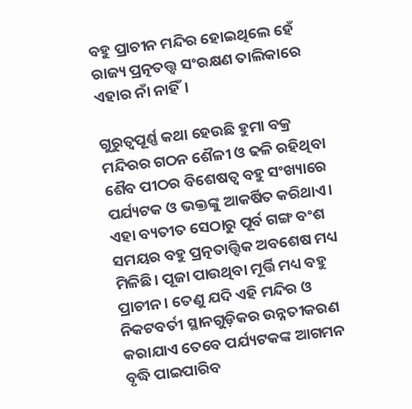ବହୁ ପ୍ରାଚୀନ ମନ୍ଦିର ହୋଇଥିଲେ ହେଁ ରାଜ୍ୟ ପ୍ରତ୍ନତତ୍ତ୍ବ ସଂରକ୍ଷଣ ତାଲିକାରେ ଏହାର ନାଁ ନାହିଁ।

ଗୁରୁତ୍ବପୂର୍ଣ୍ଣ କଥା ହେଉଛି ହୁମା ବକ୍ର ମନ୍ଦିରର ଗଠନ ଶୈଳୀ ଓ ଢଳି ରହିଥିବା ଶୈବ ପୀଠର ବିଶେଷତ୍ବ ବହୁ ସଂଖ୍ୟାରେ ପର୍ଯ୍ୟଟକ ଓ ଭକ୍ତଙ୍କୁ ଆକର୍ଷିତ କରିଥାଏ। ଏହା ବ୍ୟତୀତ ସେଠାରୁ ପୂର୍ବ ଗଙ୍ଗ ବଂଶ ସମୟର ବହୁ ପ୍ରତ୍ନତାତ୍ତ୍ବିକ ଅବଶେଷ ମଧ୍ୟ ମିଳିଛି। ପୂଜା ପାଉଥିବା ମୂର୍ତ୍ତି ମଧ୍ୟ ବହୁ ପ୍ରାଚୀନ। ତେଣୁ ଯଦି ଏହି ମନ୍ଦିର ଓ ନିକଟବର୍ତୀ ସ୍ଥାନଗୁଡ଼ିକର ଉନ୍ନତୀକରଣ କରାଯାଏ ତେବେ ପର୍ଯ୍ୟଟକଙ୍କ ଆଗମନ ବୃଦ୍ଧି ପାଇପାରିବ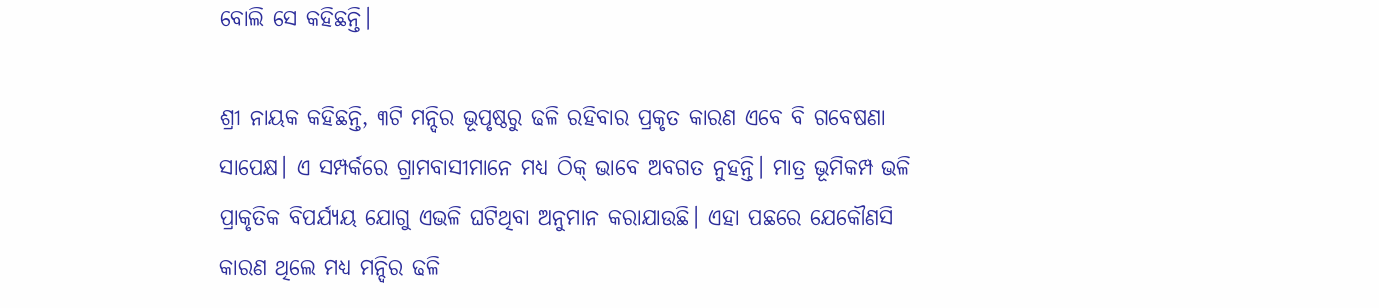ବୋଲି ସେ କହିଛନ୍ତି।

ଶ୍ରୀ ନାୟକ କହିଛନ୍ତି, ୩ଟି ମନ୍ଦିର ଭୂପୃଷ୍ଠରୁ ଢଳି ରହିବାର ପ୍ରକୃତ କାରଣ ଏବେ ବି ଗବେଷଣା ସାପେକ୍ଷ। ଏ ସମ୍ପର୍କରେ ଗ୍ରାମବାସୀମାନେ ମଧ୍ୟ ଠିକ୍‌ ଭାବେ ଅବଗତ ନୁହନ୍ତି। ମାତ୍ର ଭୂମିକମ୍ପ ଭଳି ପ୍ରାକୃତିକ ବିପର୍ଯ୍ୟୟ ଯୋଗୁ ଏଭଳି ଘଟିଥିବା ଅନୁମାନ କରାଯାଉଛି। ଏହା ପଛରେ ଯେକୌଣସି କାରଣ ଥିଲେ ମଧ୍ୟ ମନ୍ଦିର ଢଳି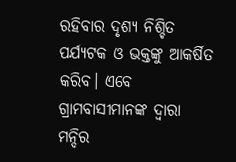ରହିବାର ଦୃଶ୍ୟ ନିଶ୍ଚିତ ପର୍ଯ୍ୟଟକ ଓ ଭକ୍ତଙ୍କୁ ଆକର୍ଷିତ କରିବ। ଏବେ ଗ୍ରାମବାସୀମାନଙ୍କ ଦ୍ବାରା ମନ୍ଦିର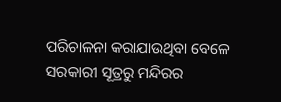ପରିଚାଳନା କରାଯାଉଥିବା ବେଳେ ସରକାରୀ ସୂତ୍ରରୁ ମନ୍ଦିରର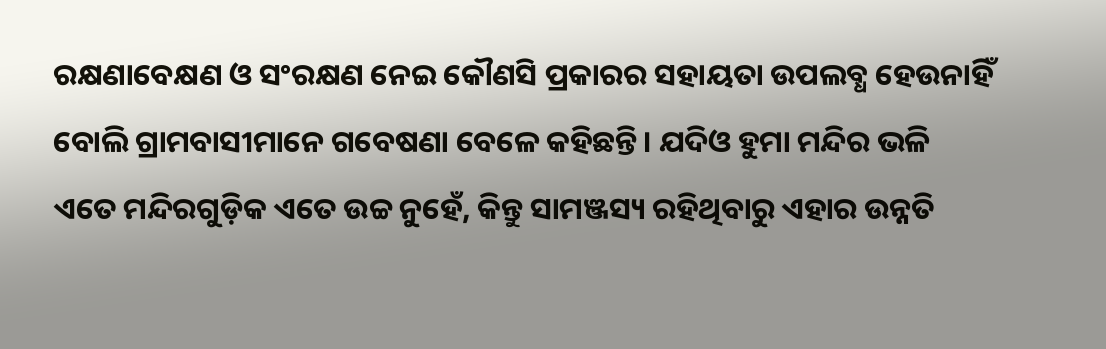ରକ୍ଷଣାବେକ୍ଷଣ ଓ ସଂରକ୍ଷଣ ନେଇ କୌଣସି ପ୍ରକାରର ସହାୟତା ଉପଲବ୍ଧ ହେଉନାହିଁ ବୋଲି ଗ୍ରାମବାସୀମାନେ ଗବେଷଣା ବେଳେ କହିଛନ୍ତି। ଯଦିଓ ହୁମା ମନ୍ଦିର ଭଳି ଏତେ ମନ୍ଦିରଗୁଡ଼ିକ ଏତେ ଉଚ୍ଚ ନୁହେଁ, କିନ୍ତୁ ସାମଞ୍ଜସ୍ୟ ରହିଥିବାରୁ ଏହାର ଉନ୍ନତି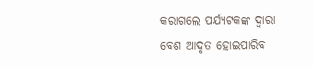କରାଗଲେ ପର୍ଯ୍ୟଟକଙ୍କ ଦ୍ବାରା ବେଶ ଆଦୃତ ହୋଇପାରିବ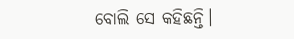ବୋଲି ସେ କହିଛନ୍ତି।